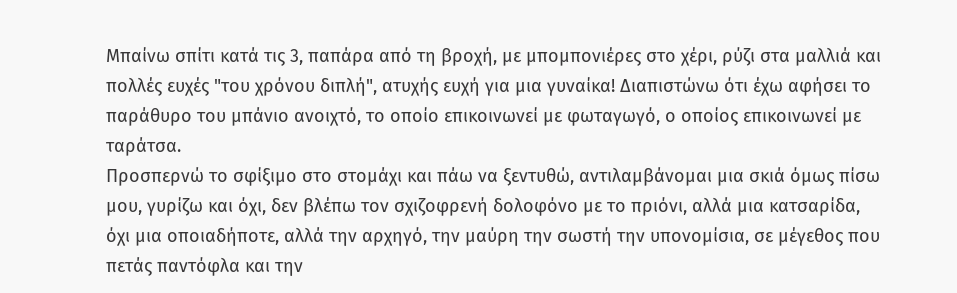Μπαίνω σπίτι κατά τις 3, παπάρα από τη βροχή, με μπομπονιέρες στο χέρι, ρύζι στα μαλλιά και πολλές ευχές "του χρόνου διπλή", ατυχής ευχή για μια γυναίκα! Διαπιστώνω ότι έχω αφήσει το παράθυρο του μπάνιο ανοιχτό, το οποίο επικοινωνεί με φωταγωγό, ο οποίος επικοινωνεί με ταράτσα.
Προσπερνώ το σφίξιμο στο στομάχι και πάω να ξεντυθώ, αντιλαμβάνομαι μια σκιά όμως πίσω μου, γυρίζω και όχι, δεν βλέπω τον σχιζοφρενή δολοφόνο με το πριόνι, αλλά μια κατσαρίδα, όχι μια οποιαδήποτε, αλλά την αρχηγό, την μαύρη την σωστή την υπονομίσια, σε μέγεθος που πετάς παντόφλα και την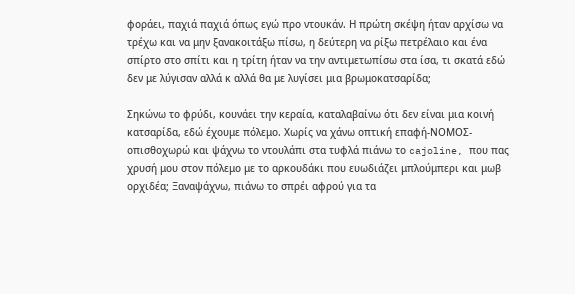φοράει, παχιά παχιά όπως εγώ προ ντουκάν. Η πρώτη σκέψη ήταν αρχίσω να τρέχω και να μην ξανακοιτάξω πίσω, η δεύτερη να ρίξω πετρέλαιο και ένα σπίρτο στο σπίτι και η τρίτη ήταν να την αντιμετωπίσω στα ίσα, τι σκατά εδώ δεν με λύγισαν αλλά κ αλλά θα με λυγίσει μια βρωμοκατσαρίδα;

Σηκώνω το φρύδι, κουνάει την κεραία, καταλαβαίνω ότι δεν είναι μια κοινή κατσαρίδα, εδώ έχουμε πόλεμο. Χωρίς να χάνω οπτική επαφή-ΝΟΜΟΣ-οπισθοχωρώ και ψάχνω το ντουλάπι στα τυφλά πιάνω το cajoline, που πας χρυσή μου στον πόλεμο με το αρκουδάκι που ευωδιάζει μπλούμπερι και μωβ ορχιδέα; Ξαναψάχνω, πιάνω το σπρέι αφρού για τα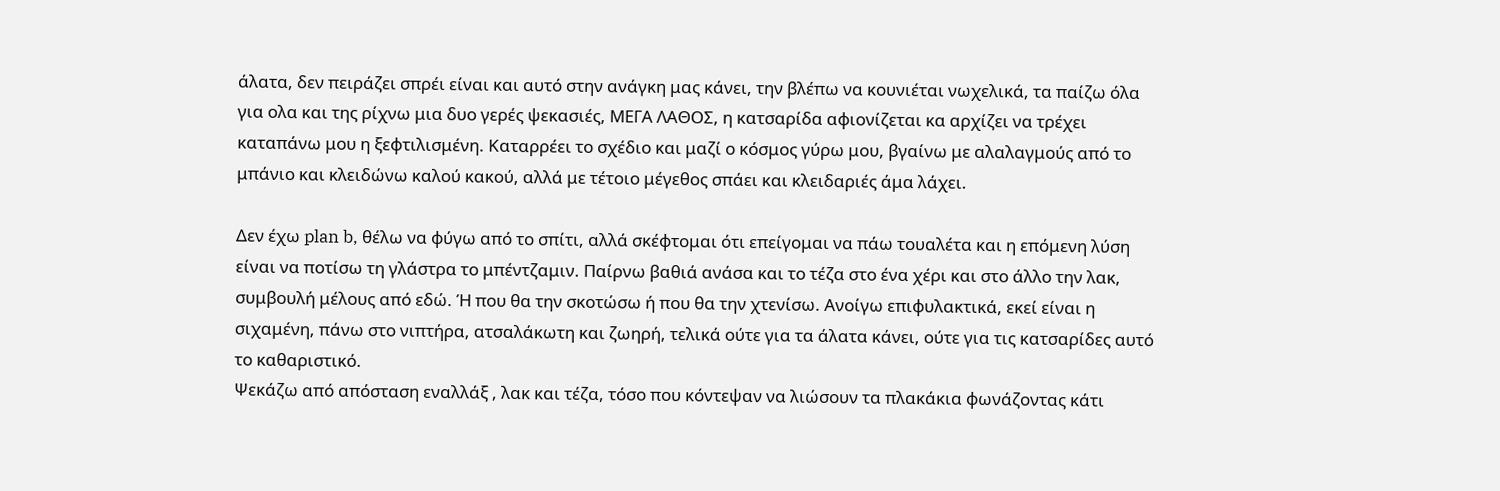άλατα, δεν πειράζει σπρέι είναι και αυτό στην ανάγκη μας κάνει, την βλέπω να κουνιέται νωχελικά, τα παίζω όλα για ολα και της ρίχνω μια δυο γερές ψεκασιές, ΜΕΓΑ ΛΑΘΟΣ, η κατσαρίδα αφιονίζεται κα αρχίζει να τρέχει καταπάνω μου η ξεφτιλισμένη. Καταρρέει το σχέδιο και μαζί ο κόσμος γύρω μου, βγαίνω με αλαλαγμούς από το μπάνιο και κλειδώνω καλού κακού, αλλά με τέτοιο μέγεθος σπάει και κλειδαριές άμα λάχει.

Δεν έχω plan b, θέλω να φύγω από το σπίτι, αλλά σκέφτομαι ότι επείγομαι να πάω τουαλέτα και η επόμενη λύση είναι να ποτίσω τη γλάστρα το μπέντζαμιν. Παίρνω βαθιά ανάσα και το τέζα στο ένα χέρι και στο άλλο την λακ, συμβουλή μέλους από εδώ. Ή που θα την σκοτώσω ή που θα την χτενίσω. Ανοίγω επιφυλακτικά, εκεί είναι η σιχαμένη, πάνω στο νιπτήρα, ατσαλάκωτη και ζωηρή, τελικά ούτε για τα άλατα κάνει, ούτε για τις κατσαρίδες αυτό το καθαριστικό.
Ψεκάζω από απόσταση εναλλάξ , λακ και τέζα, τόσο που κόντεψαν να λιώσουν τα πλακάκια φωνάζοντας κάτι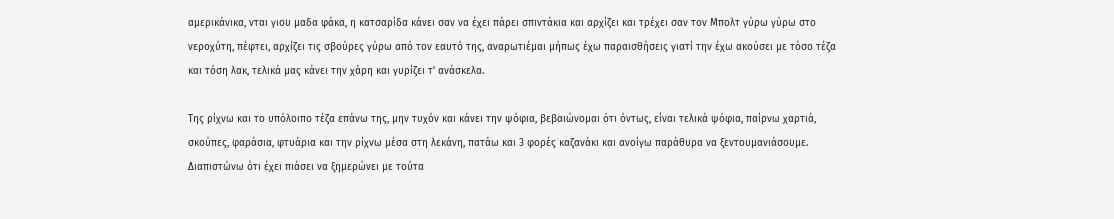αμερικάνικα, νται γιου μαδα φάκα, η κατσαρίδα κάνει σαν να έχει πάρει σπιντάκια και αρχίζει και τρέχει σαν τον Μπολτ γύρω γύρω στο νεροχύτη, πέφτει, αρχίζει τις σβούρες γύρω από τον εαυτό της, αναρωτιέμαι μήπως έχω παραισθήσεις γιατί την έχω ακούσει με τόσο τέζα και τόση λακ, τελικά μας κάνει την χάρη και γυρίζει τ' ανάσκελα.

Της ρίχνω και το υπόλοιπο τέζα επάνω της, μην τυχόν και κάνει την ψόφια, βεβαιώνομαι ότι όντως, είναι τελικά ψόφια, παίρνω χαρτιά, σκούπες, φαράσια, φτυάρια και την ρίχνω μέσα στη λεκάνη, πατάω και 3 φορές καζανάκι και ανοίγω παράθυρα να ξεντουμανιάσουμε. Διαπιστώνω ότι έχει πιάσει να ξημερώνει με τούτα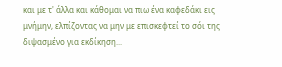και με τ' άλλα και κάθομαι να πιω ένα καφεδάκι εις μνήμην, ελπίζοντας να μην με επισκεφτεί το σόι της διψασμένο για εκδίκηση...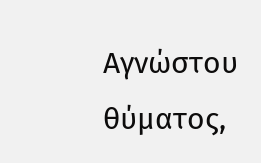Αγνώστου θύματος,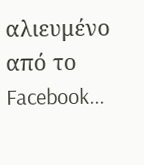αλιευμένο από το Facebook...